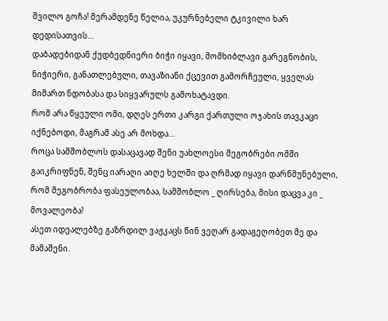შვილო გოჩა! მერამდენე წელია, უკურნებელი ტკივილი ხარ დედისათვის…
დაბადებიდან ქუდბედნიერი ბიჭი იყავი, მომხიბლავი გარეგნობის, ნიჭიერი, განათლებული, თავაზიანი ქცევით გამორჩეული, ყველას მიმართ ნდობასა და სიყვარულს გამოხატავდი.
რომ არა წყეული ომი, დღეს ერთი კარგი ქართული ოჯახის თავკაცი იქნებოდი, მაგრამ ასე არ მოხდა…
როცა სამშობლოს დასაცავად შენი უახლოესი მეგობრები ომში გაიკრიფნენ, შენც იარაღი აიღე ხელში და ღრმად იყავი დარწმუნებული, რომ მეგობრობა ფასეულობაა, სამშობლო _ ღირსება, მისი დაცვა კი _ მოვალეობა!
ასეთ იდეალებზე გაზრდილ ვაჟკაცს წინ ვეღარ გადაგეღობეთ მე და მამაშენი.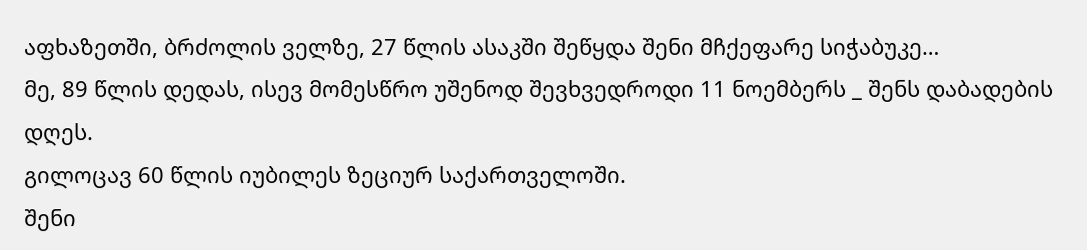აფხაზეთში, ბრძოლის ველზე, 27 წლის ასაკში შეწყდა შენი მჩქეფარე სიჭაბუკე…
მე, 89 წლის დედას, ისევ მომესწრო უშენოდ შევხვედროდი 11 ნოემბერს _ შენს დაბადების დღეს.
გილოცავ 60 წლის იუბილეს ზეციურ საქართველოში.
შენი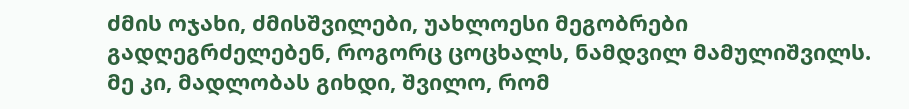ძმის ოჯახი, ძმისშვილები, უახლოესი მეგობრები გადღეგრძელებენ, როგორც ცოცხალს, ნამდვილ მამულიშვილს. მე კი, მადლობას გიხდი, შვილო, რომ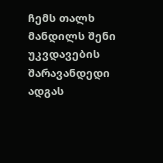ჩემს თალხ მანდილს შენი უკვდავების შარავანდედი ადგას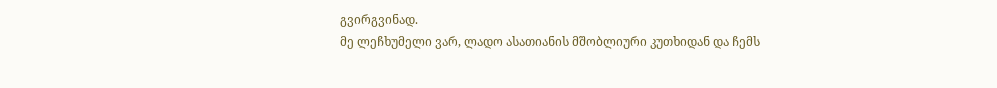გვირგვინად.
მე ლეჩხუმელი ვარ, ლადო ასათიანის მშობლიური კუთხიდან და ჩემს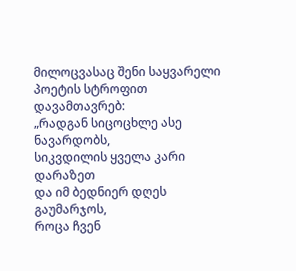მილოცვასაც შენი საყვარელი პოეტის სტროფით დავამთავრებ:
„რადგან სიცოცხლე ასე ნავარდობს,
სიკვდილის ყველა კარი დარაზეთ
და იმ ბედნიერ დღეს გაუმარჯოს,
როცა ჩვენ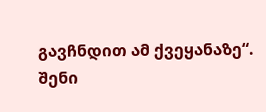გავჩნდით ამ ქვეყანაზე“.
შენი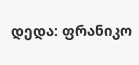დედა: ფრანიკო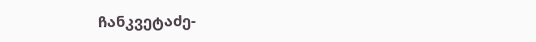ჩანკვეტაძე-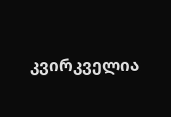კვირკველია